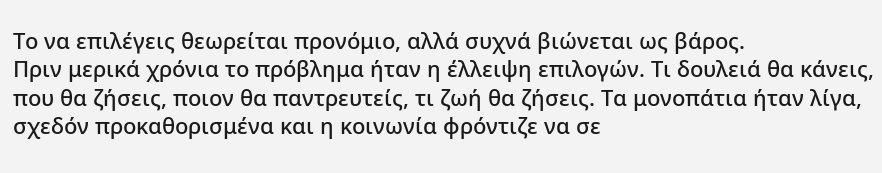Το να επιλέγεις θεωρείται προνόμιο, αλλά συχνά βιώνεται ως βάρος.
Πριν μερικά χρόνια το πρόβλημα ήταν η έλλειψη επιλογών. Τι δουλειά θα κάνεις, που θα ζήσεις, ποιον θα παντρευτείς, τι ζωή θα ζήσεις. Τα μονοπάτια ήταν λίγα, σχεδόν προκαθορισμένα και η κοινωνία φρόντιζε να σε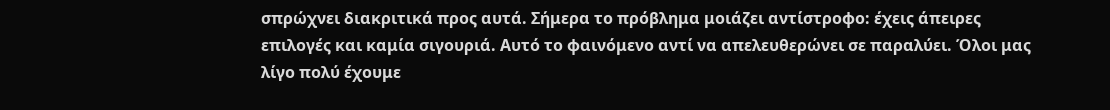σπρώχνει διακριτικά προς αυτά. Σήμερα το πρόβλημα μοιάζει αντίστροφο: έχεις άπειρες επιλογές και καμία σιγουριά. Αυτό το φαινόμενο αντί να απελευθερώνει σε παραλύει. Όλοι μας λίγο πολύ έχουμε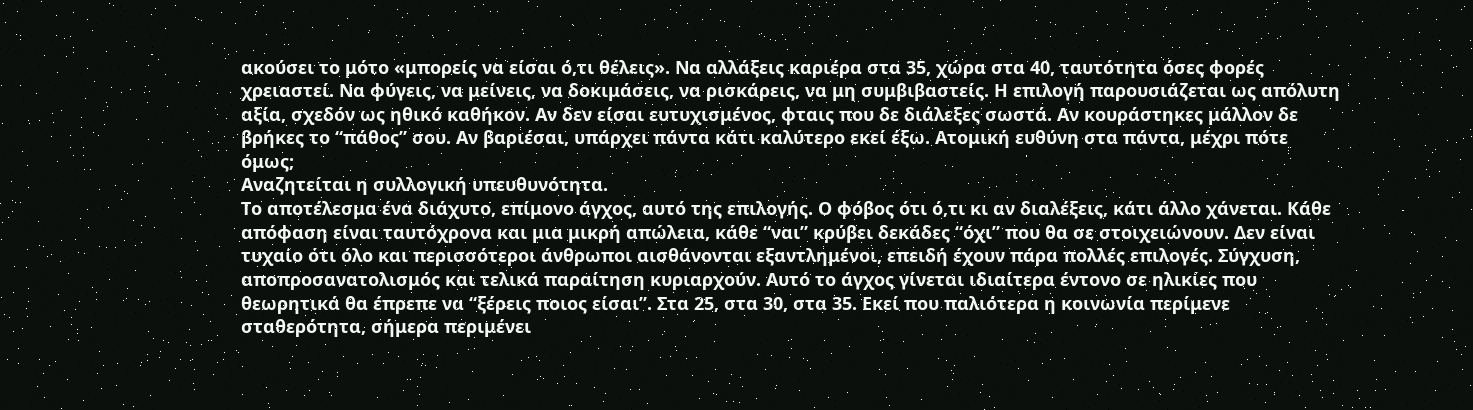ακούσει το μότο «μπορείς να είσαι ό,τι θέλεις». Να αλλάξεις καριέρα στα 35, χώρα στα 40, ταυτότητα όσες φορές χρειαστεί. Να φύγεις, να μείνεις, να δοκιμάσεις, να ρισκάρεις, να μη συμβιβαστείς. Η επιλογή παρουσιάζεται ως απόλυτη αξία, σχεδόν ως ηθικό καθήκον. Αν δεν είσαι ευτυχισμένος, φταις που δε διάλεξες σωστά. Αν κουράστηκες μάλλον δε βρήκες το “πάθος” σου. Αν βαριέσαι, υπάρχει πάντα κάτι καλύτερο εκεί έξω. Ατομική ευθύνη στα πάντα, μέχρι πότε όμως;
Αναζητείται η συλλογική υπευθυνότητα.
Το αποτέλεσμα ένα διάχυτο, επίμονο άγχος, αυτό της επιλογής. Ο φόβος ότι ό,τι κι αν διαλέξεις, κάτι άλλο χάνεται. Κάθε απόφαση είναι ταυτόχρονα και μια μικρή απώλεια, κάθε “ναι” κρύβει δεκάδες “όχι” που θα σε στοιχειώνουν. Δεν είναι τυχαίο ότι όλο και περισσότεροι άνθρωποι αισθάνονται εξαντλημένοι, επειδή έχουν πάρα πολλές επιλογές. Σύγχυση, αποπροσανατολισμός και τελικά παραίτηση κυριαρχούν. Αυτό το άγχος γίνεται ιδιαίτερα έντονο σε ηλικίες που θεωρητικά θα έπρεπε να “ξέρεις ποιος είσαι”. Στα 25, στα 30, στα 35. Εκεί που παλιότερα η κοινωνία περίμενε σταθερότητα, σήμερα περιμένει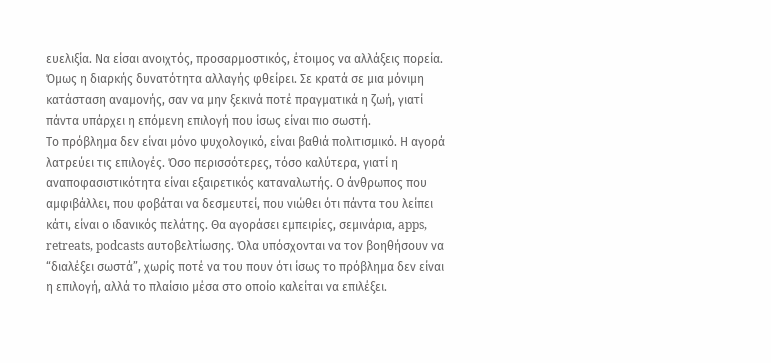ευελιξία. Να είσαι ανοιχτός, προσαρμοστικός, έτοιμος να αλλάξεις πορεία. Όμως η διαρκής δυνατότητα αλλαγής φθείρει. Σε κρατά σε μια μόνιμη κατάσταση αναμονής, σαν να μην ξεκινά ποτέ πραγματικά η ζωή, γιατί πάντα υπάρχει η επόμενη επιλογή που ίσως είναι πιο σωστή.
Το πρόβλημα δεν είναι μόνο ψυχολογικό, είναι βαθιά πολιτισμικό. Η αγορά λατρεύει τις επιλογές. Όσο περισσότερες, τόσο καλύτερα, γιατί η αναποφασιστικότητα είναι εξαιρετικός καταναλωτής. Ο άνθρωπος που αμφιβάλλει, που φοβάται να δεσμευτεί, που νιώθει ότι πάντα του λείπει κάτι, είναι ο ιδανικός πελάτης. Θα αγοράσει εμπειρίες, σεμινάρια, apps, retreats, podcasts αυτοβελτίωσης. Όλα υπόσχονται να τον βοηθήσουν να “διαλέξει σωστά”, χωρίς ποτέ να του πουν ότι ίσως το πρόβλημα δεν είναι η επιλογή, αλλά το πλαίσιο μέσα στο οποίο καλείται να επιλέξει.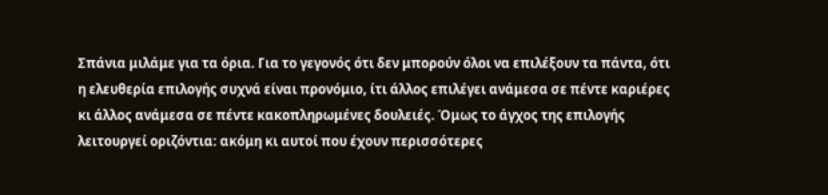Σπάνια μιλάμε για τα όρια. Για το γεγονός ότι δεν μπορούν όλοι να επιλέξουν τα πάντα, ότι η ελευθερία επιλογής συχνά είναι προνόμιο, ίτι άλλος επιλέγει ανάμεσα σε πέντε καριέρες κι άλλος ανάμεσα σε πέντε κακοπληρωμένες δουλειές. Όμως το άγχος της επιλογής λειτουργεί οριζόντια: ακόμη κι αυτοί που έχουν περισσότερες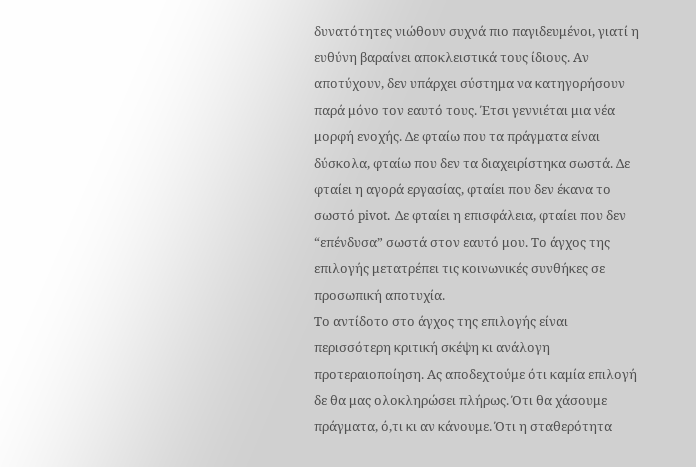δυνατότητες νιώθουν συχνά πιο παγιδευμένοι, γιατί η ευθύνη βαραίνει αποκλειστικά τους ίδιους. Αν αποτύχουν, δεν υπάρχει σύστημα να κατηγορήσουν παρά μόνο τον εαυτό τους. Έτσι γεννιέται μια νέα μορφή ενοχής. Δε φταίω που τα πράγματα είναι δύσκολα, φταίω που δεν τα διαχειρίστηκα σωστά. Δε φταίει η αγορά εργασίας, φταίει που δεν έκανα το σωστό pivot. Δε φταίει η επισφάλεια, φταίει που δεν “επένδυσα” σωστά στον εαυτό μου. Το άγχος της επιλογής μετατρέπει τις κοινωνικές συνθήκες σε προσωπική αποτυχία.
Το αντίδοτο στο άγχος της επιλογής είναι περισσότερη κριτική σκέψη κι ανάλογη προτεραιοποίηση. Ας αποδεχτούμε ότι καμία επιλογή δε θα μας ολοκληρώσει πλήρως. Ότι θα χάσουμε πράγματα, ό,τι κι αν κάνουμε. Ότι η σταθερότητα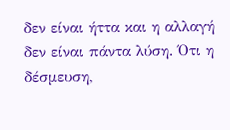δεν είναι ήττα και η αλλαγή δεν είναι πάντα λύση. Ότι η δέσμευση,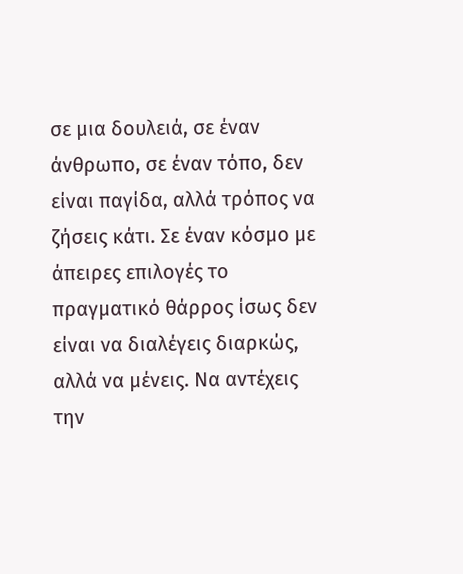σε μια δουλειά, σε έναν άνθρωπο, σε έναν τόπο, δεν είναι παγίδα, αλλά τρόπος να ζήσεις κάτι. Σε έναν κόσμο με άπειρες επιλογές το πραγματικό θάρρος ίσως δεν είναι να διαλέγεις διαρκώς, αλλά να μένεις. Να αντέχεις την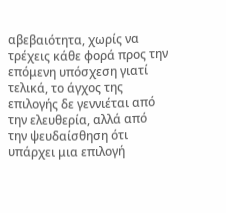αβεβαιότητα, χωρίς να τρέχεις κάθε φορά προς την επόμενη υπόσχεση γιατί τελικά, το άγχος της επιλογής δε γεννιέται από την ελευθερία, αλλά από την ψευδαίσθηση ότι υπάρχει μια επιλογή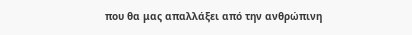που θα μας απαλλάξει από την ανθρώπινη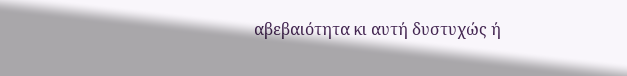αβεβαιότητα κι αυτή δυστυχώς ή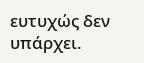ευτυχώς δεν υπάρχει.